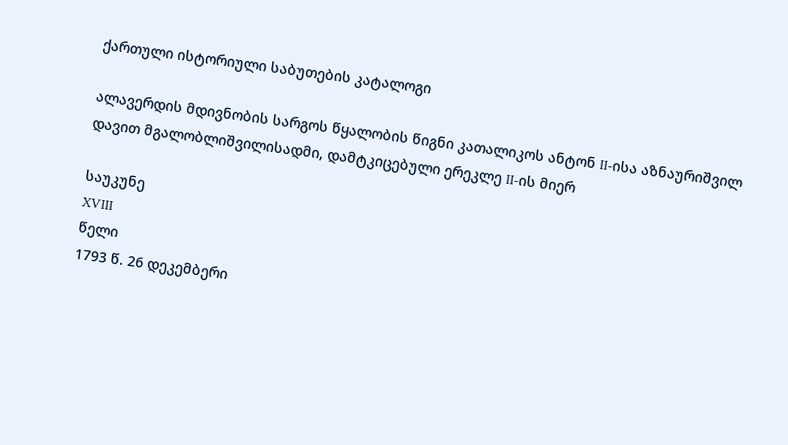ქართული ისტორიული საბუთების კატალოგი

ალავერდის მდივნობის სარგოს წყალობის წიგნი კათალიკოს ანტონ II-ისა აზნაურიშვილ დავით მგალობლიშვილისადმი, დამტკიცებული ერეკლე II-ის მიერ

საუკუნე
XVIII
წელი
1793 წ. 26 დეკემბერი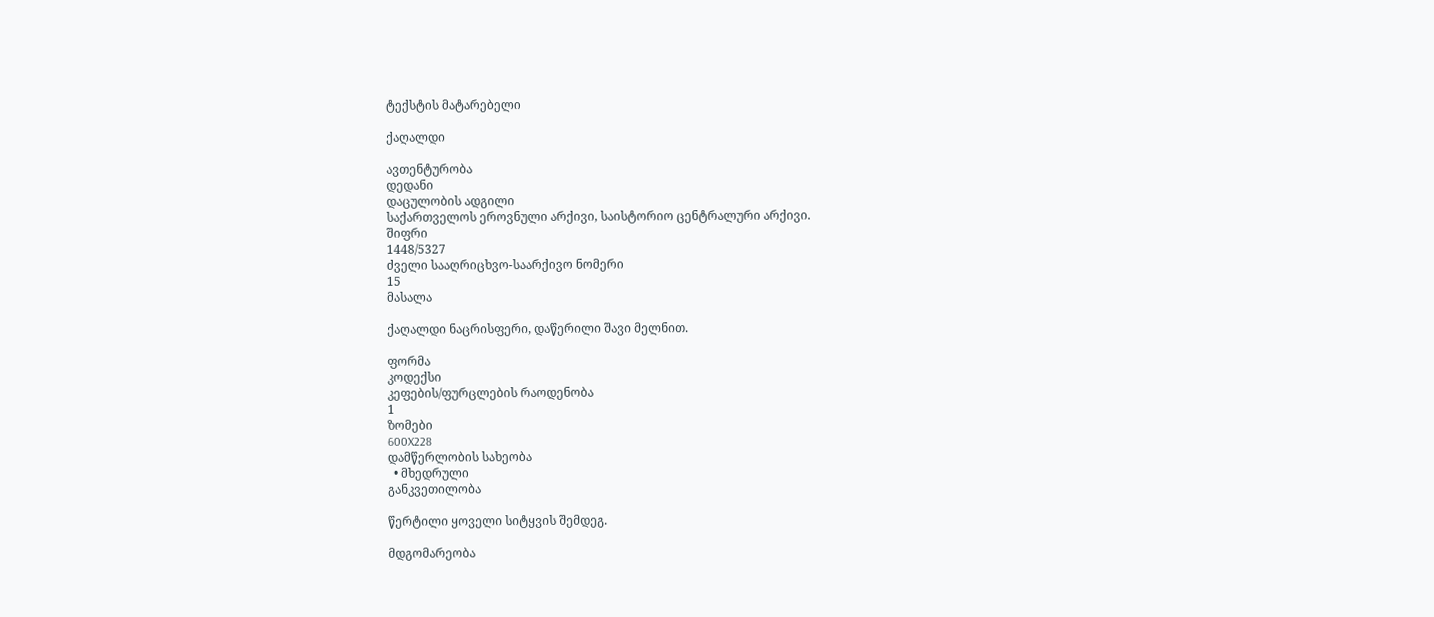ტექსტის მატარებელი

ქაღალდი

ავთენტურობა
დედანი
დაცულობის ადგილი
საქართველოს ეროვნული არქივი, საისტორიო ცენტრალური არქივი.
შიფრი
1448/5327
ძველი სააღრიცხვო-საარქივო ნომერი
15
მასალა

ქაღალდი ნაცრისფერი, დაწერილი შავი მელნით.

ფორმა
კოდექსი
კეფების/ფურცლების რაოდენობა
1
ზომები
600X228
დამწერლობის სახეობა
  • მხედრული
განკვეთილობა

წერტილი ყოველი სიტყვის შემდეგ.

მდგომარეობა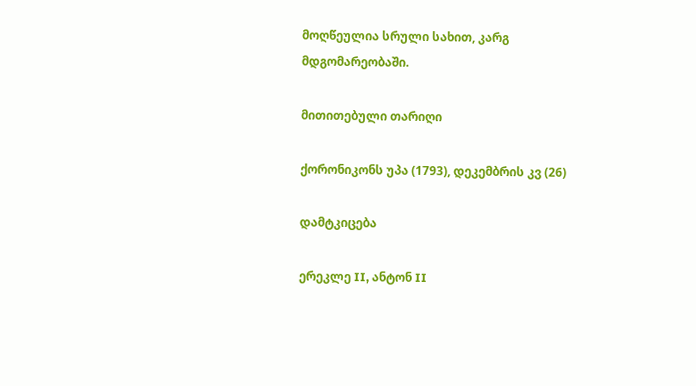მოღწეულია სრული სახით, კარგ მდგომარეობაში.

მითითებული თარიღი

ქორონიკონს უპა (1793), დეკემბრის კვ (26)

დამტკიცება

ერეკლე II, ანტონ II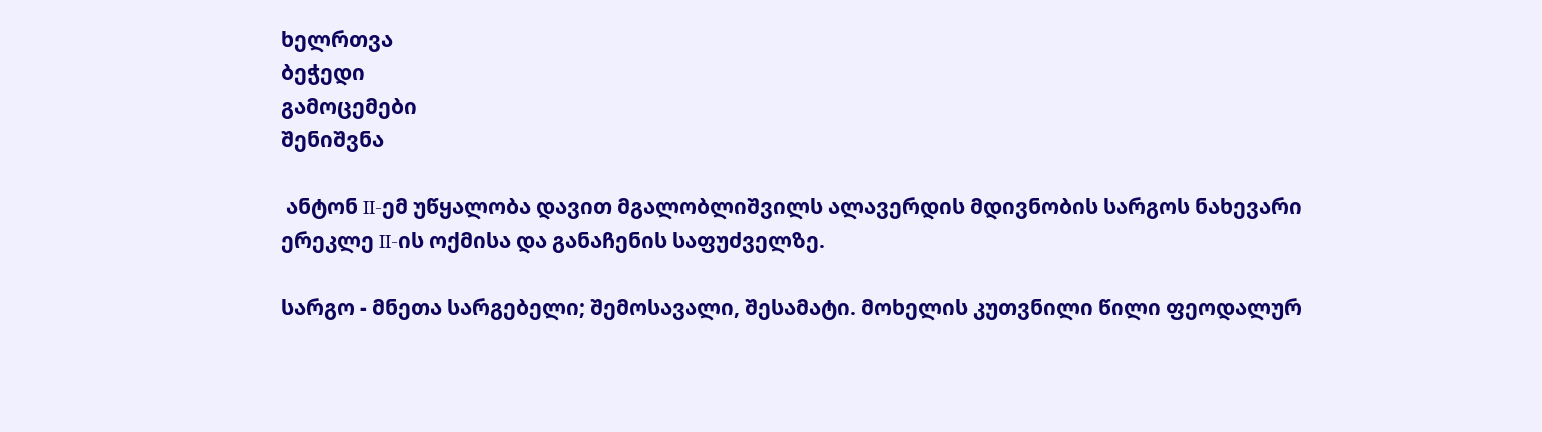ხელრთვა
ბეჭედი
გამოცემები
შენიშვნა

 ანტონ II-ემ უწყალობა დავით მგალობლიშვილს ალავერდის მდივნობის სარგოს ნახევარი ერეკლე II-ის ოქმისა და განაჩენის საფუძველზე.

სარგო - მნეთა სარგებელი; შემოსავალი, შესამატი. მოხელის კუთვნილი წილი ფეოდალურ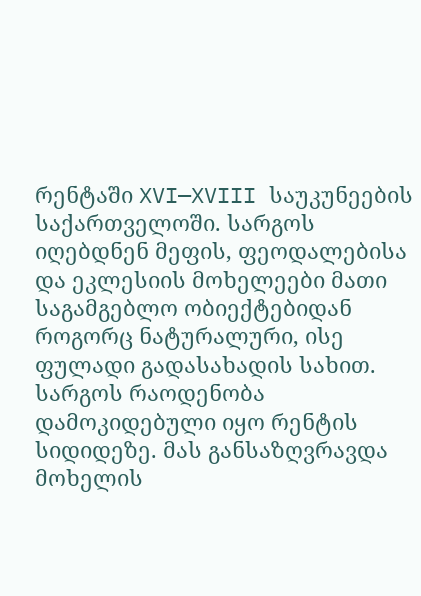რენტაში XVI—XVIII საუკუნეების საქართველოში. სარგოს იღებდნენ მეფის, ფეოდალებისა და ეკლესიის მოხელეები მათი საგამგებლო ობიექტებიდან როგორც ნატურალური, ისე ფულადი გადასახადის სახით. სარგოს რაოდენობა დამოკიდებული იყო რენტის სიდიდეზე. მას განსაზღვრავდა მოხელის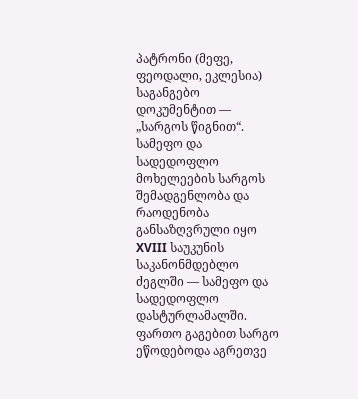პატრონი (მეფე, ფეოდალი, ეკლესია) საგანგებო დოკუმენტით — „სარგოს წიგნით“. სამეფო და სადედოფლო მოხელეების სარგოს შემადგენლობა და რაოდენობა განსაზღვრული იყო XVIII საუკუნის საკანონმდებლო ძეგლში — სამეფო და სადედოფლო დასტურლამალში. ფართო გაგებით სარგო ეწოდებოდა აგრეთვე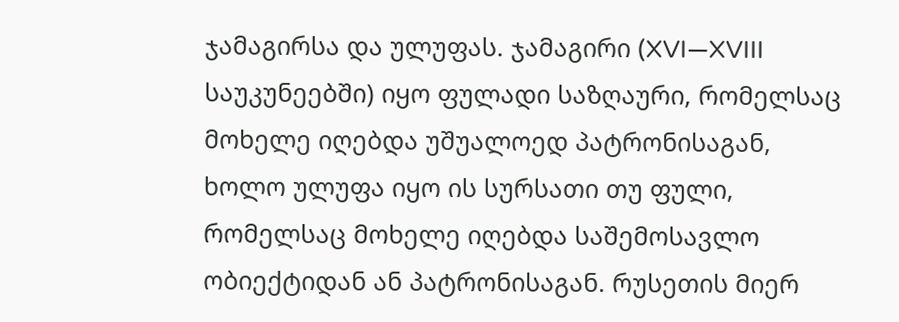ჯამაგირსა და ულუფას. ჯამაგირი (XVI—XVIII საუკუნეებში) იყო ფულადი საზღაური, რომელსაც მოხელე იღებდა უშუალოედ პატრონისაგან, ხოლო ულუფა იყო ის სურსათი თუ ფული, რომელსაც მოხელე იღებდა საშემოსავლო ობიექტიდან ან პატრონისაგან. რუსეთის მიერ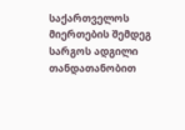საქართველოს მიერთების შემდეგ სარგოს ადგილი თანდათანობით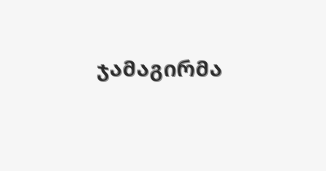ჯამაგირმა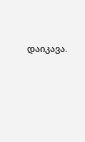დაიკავა.